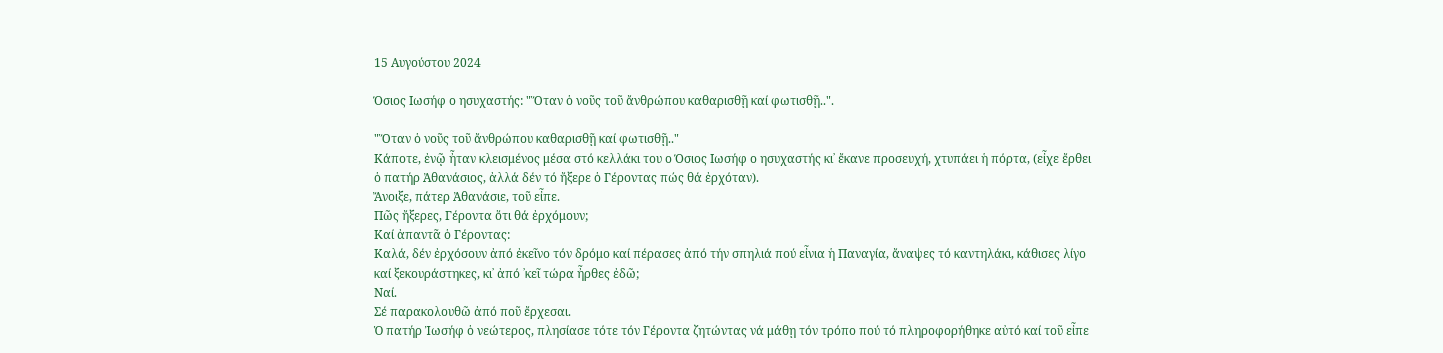15 Αυγούστου 2024

Όσιος Ιωσήφ ο ησυχαστής: "Ὅταν ὁ νοῦς τοῦ ἄνθρώπου καθαρισθῇ καί φωτισθῇ..".

"Ὅταν ὁ νοῦς τοῦ ἄνθρώπου καθαρισθῇ καί φωτισθῇ.."
Κάποτε, ἐνῷ ἦταν κλεισμένος μέσα στό κελλάκι του ο Όσιος Ιωσήφ ο ησυχαστής κι᾿ ἔκανε προσευχή, χτυπάει ἡ πόρτα, (εἶχε ἔρθει ὁ πατήρ Ἀθανάσιος, ἀλλά δέν τό ἤξερε ὁ Γέροντας πώς θά ἐρχόταν).
Ἄνοιξε, πάτερ Ἀθανάσιε, τοῦ εἶπε.
Πῶς ἤξερες, Γέροντα ὅτι θά ἐρχόμουν;
Καί ἀπαντᾶ ὁ Γέροντας:
Καλά, δέν ἐρχόσουν ἀπό ἐκεῖνο τόν δρόμο καί πέρασες ἀπό τήν σπηλιά πού εἶνια ἡ Παναγία, ἄναψες τό καντηλάκι, κάθισες λίγο καί ξεκουράστηκες, κι᾿ ἀπό ᾿κεῖ τώρα ἦρθες ἐδῶ;
Ναί.
Σέ παρακολουθῶ ἀπό ποῦ ἔρχεσαι.
Ὁ πατήρ Ἰωσήφ ὁ νεώτερος, πλησίασε τότε τόν Γέροντα ζητώντας νά μάθῃ τόν τρόπο πού τό πληροφορήθηκε αὐτό καί τοῦ εἶπε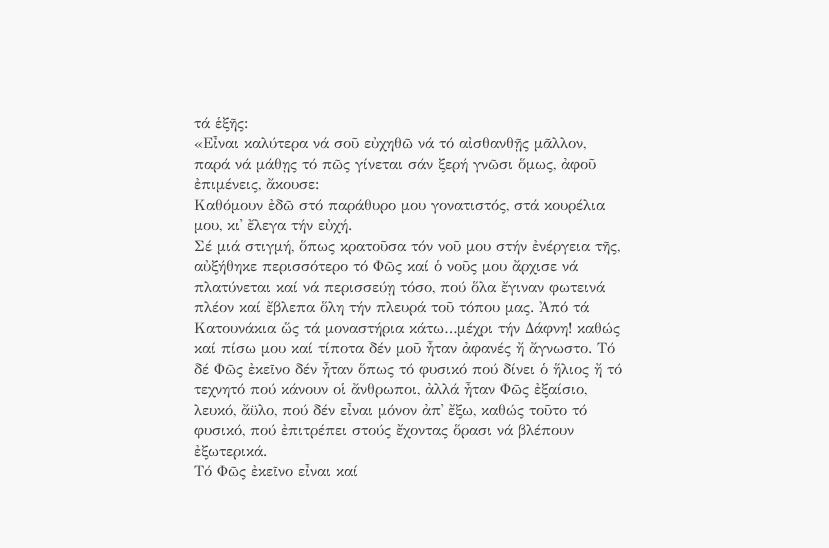τά ἑξῆς:
«Εἶναι καλύτερα νά σοῦ εὐχηθῶ νά τό αἰσθανθῇς μᾶλλον, παρά νά μάθῃς τό πῶς γίνεται σάν ξερή γνῶσι ὅμως, ἀφοῦ ἐπιμένεις, ἄκουσε:
Καθόμουν ἐδῶ στό παράθυρο μου γονατιστός, στά κουρέλια μου, κι᾿ ἔλεγα τήν εὐχή.
Σέ μιά στιγμή, ὅπως κρατοῦσα τόν νοῦ μου στήν ἐνέργεια τῆς, αὐξήθηκε περισσότερο τό Φῶς καί ὁ νοῦς μου ἄρχισε νά πλατύνεται καί νά περισσεύῃ τόσο, πού ὅλα ἔγιναν φωτεινά πλέον καί ἔβλεπα ὅλη τήν πλευρά τοῦ τόπου μας. Ἀπό τά Κατουνάκια ὥς τά μοναστήρια κάτω…μέχρι τήν Δάφνη! καθώς καί πίσω μου καί τίποτα δέν μοῦ ἦταν ἀφανές ἤ ἄγνωστο. Τό δέ Φῶς ἐκεῖνο δέν ἦταν ὅπως τό φυσικό πού δίνει ὁ ἥλιος ἤ τό τεχνητό πού κάνουν οἱ ἄνθρωποι, ἀλλά ἦταν Φῶς ἐξαίσιο, λευκό, ἄϋλο, πού δέν εἶναι μόνον ἀπ᾿ ἔξω, καθώς τοῦτο τό φυσικό, πού ἐπιτρέπει στούς ἔχοντας ὅρασι νά βλέπουν ἐξωτερικά.
Τό Φῶς ἐκεῖνο εἶναι καί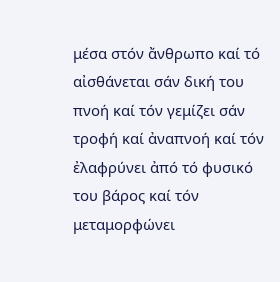μέσα στόν ἄνθρωπο καί τό αἰσθάνεται σάν δική του πνοή καί τόν γεμίζει σάν τροφή καί ἀναπνοή καί τόν ἐλαφρύνει ἀπό τό φυσικό του βάρος καί τόν μεταμορφώνει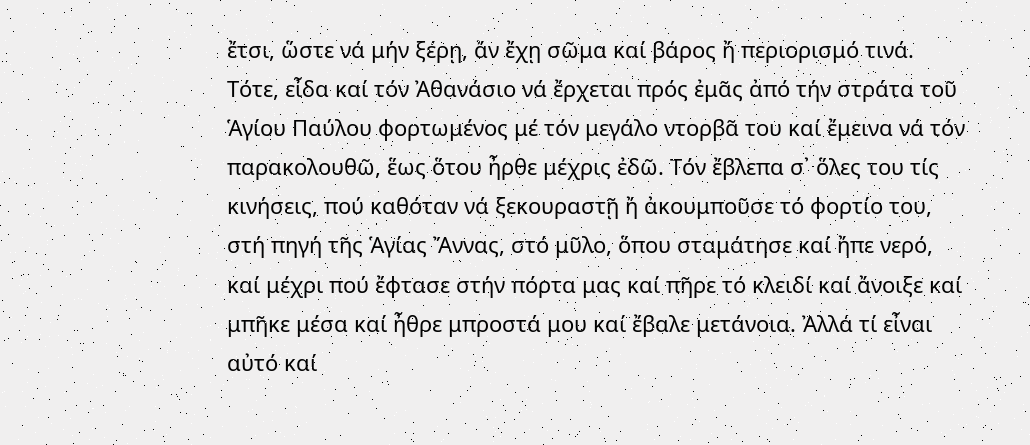ἔτσι, ὥστε νά μήν ξέρῃ, ἄν ἔχῃ σῶμα καί βάρος ἤ περιορισμό τινά.
Τότε, εἶδα καί τόν Ἀθανάσιο νά ἔρχεται πρός ἐμᾶς ἀπό τήν στράτα τοῦ Ἁγίου Παύλου φορτωμένος μέ τόν μεγάλο ντορβᾶ του καί ἔμεινα νά τόν παρακολουθῶ, ἕως ὅτου ἦρθε μέχρις ἐδῶ. Τόν ἔβλεπα σ᾿ ὅλες του τίς κινήσεις, πού καθόταν νά ξεκουραστῇ ἤ ἀκουμποῦσε τό φορτίο του, στή πηγή τῆς Ἁγίας Ἄννας, στό μῦλο, ὅπου σταμάτησε καί ἤπε νερό, καί μέχρι πού ἔφτασε στήν πόρτα μας καί πῆρε τό κλειδί καί ἄνοιξε καί μπῆκε μέσα καί ἦθρε μπροστά μου καί ἔβαλε μετάνοια. Ἀλλά τί εἶναι αὐτό καί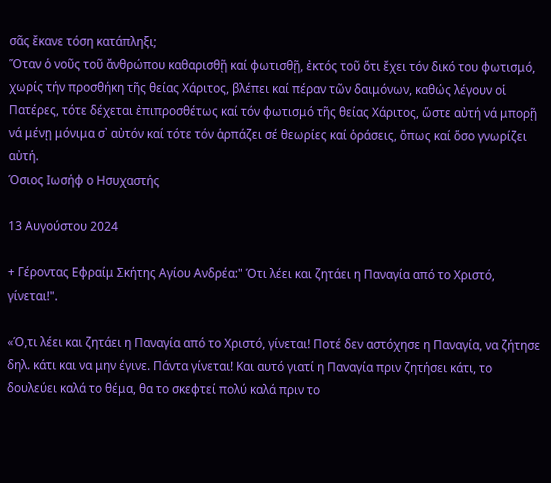σᾶς ἔκανε τόση κατάπληξι;
Ὅταν ὁ νοῦς τοῦ ἄνθρώπου καθαρισθῇ καί φωτισθῇ, ἐκτός τοῦ ὅτι ἔχει τόν δικό του φωτισμό, χωρίς τήν προσθήκη τῆς θείας Χάριτος, βλέπει καί πέραν τῶν δαιμόνων, καθώς λέγουν οἱ Πατέρες, τότε δέχεται ἐπιπροσθέτως καί τόν φωτισμό τῆς θείας Χάριτος, ὥστε αὐτή νά μπορῇ νά μένῃ μόνιμα σ᾿ αὐτόν καί τότε τόν ἁρπάζει σέ θεωρίες καί ὁράσεις, ὅπως καί ὅσο γνωρίζει αὐτή.
Όσιος Ιωσήφ ο Ησυχαστής

13 Αυγούστου 2024

+ Γέροντας Εφραίμ Σκήτης Αγίου Ανδρέα:" Ότι λέει και ζητάει η Παναγία από το Χριστό, γίνεται!".

«Ό,τι λέει και ζητάει η Παναγία από το Χριστό, γίνεται! Ποτέ δεν αστόχησε η Παναγία, να ζήτησε δηλ. κάτι και να μην έγινε. Πάντα γίνεται! Και αυτό γιατί η Παναγία πριν ζητήσει κάτι, το δουλεύει καλά το θέμα, θα το σκεφτεί πολύ καλά πριν το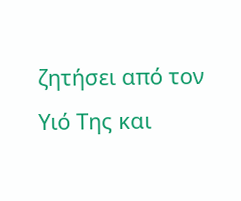ζητήσει από τον Υιό Της και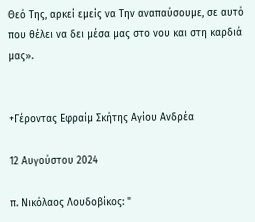Θεό Της, αρκεί εμείς να Την αναπαύσουμε, σε αυτό που θέλει να δει μέσα μας στο νου και στη καρδιά μας».


+Γέροντας Εφραίμ Σκήτης Αγίου Ανδρέα

12 Αυγούστου 2024

π. Νικόλαος Λουδοβίκος: "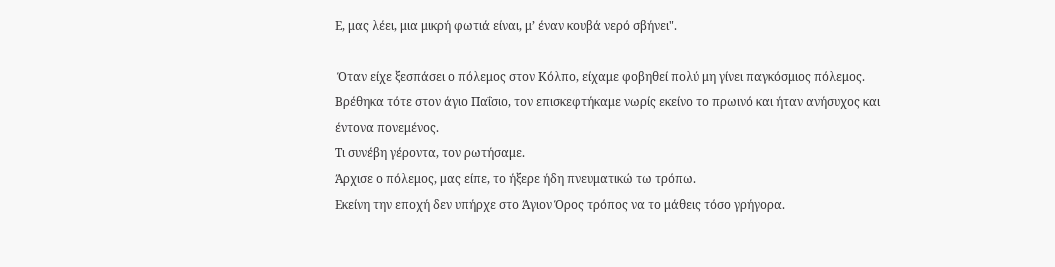Ε, μας λέει, μια μικρή φωτιά είναι, μ’ έναν κουβά νερό σβήνει".

 Όταν είχε ξεσπάσει ο πόλεμος στον Κόλπο, είχαμε φοβηθεί πολύ μη γίνει παγκόσμιος πόλεμος.
Βρέθηκα τότε στον άγιο Παΐσιο, τον επισκεφτήκαμε νωρίς εκείνο το πρωινό και ήταν ανήσυχος και έντονα πονεμένος.
Τι συνέβη γέροντα, τον ρωτήσαμε.
Άρχισε ο πόλεμος, μας είπε, το ήξερε ήδη πνευματικώ τω τρόπω.
Εκείνη την εποχή δεν υπήρχε στο Άγιον Όρος τρόπος να το μάθεις τόσο γρήγορα.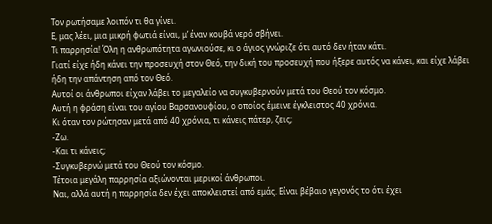Τον ρωτήσαμε λοιπόν τι θα γίνει.
Ε, μας λέει, μια μικρή φωτιά είναι, μ’ έναν κουβά νερό σβήνει.
Τι παρρησία! Όλη η ανθρωπότητα αγωνιούσε, κι ο άγιος γνώριζε ότι αυτό δεν ήταν κάτι.
Γιατί είχε ήδη κάνει την προσευχή στον Θεό, την δική του προσευχή που ήξερε αυτός να κάνει, και είχε λάβει ήδη την απάντηση από τον Θεό.
Αυτοί οι άνθρωποι είχαν λάβει το μεγαλείο να συγκυβερνούν μετά του Θεού τον κόσμο.
Αυτή η φράση είναι του αγίου Βαρσανουφίου, ο οποίος έμεινε έγκλειστος 40 χρόνια.
Κι όταν τον ρώτησαν μετά από 40 χρόνια, τι κάνεις πάτερ, ζεις;
-Ζω.
-Και τι κάνεις;
-Συγκυβερνώ μετά του Θεού τον κόσμο.
Τέτοια μεγάλη παρρησία αξιώνονται μερικοί άνθρωποι.
Ναι, αλλά αυτή η παρρησία δεν έχει αποκλειστεί από εμάς. Είναι βέβαιο γεγονός το ότι έχει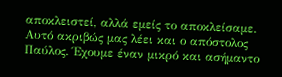αποκλειστεί, αλλά εμείς το αποκλείσαμε.
Αυτό ακριβώς μας λέει και ο απόστολος Παύλος. Έχουμε έναν μικρό και ασήμαντο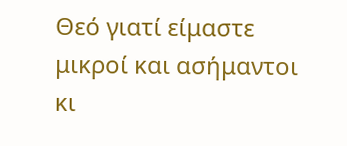Θεό γιατί είμαστε μικροί και ασήμαντοι κι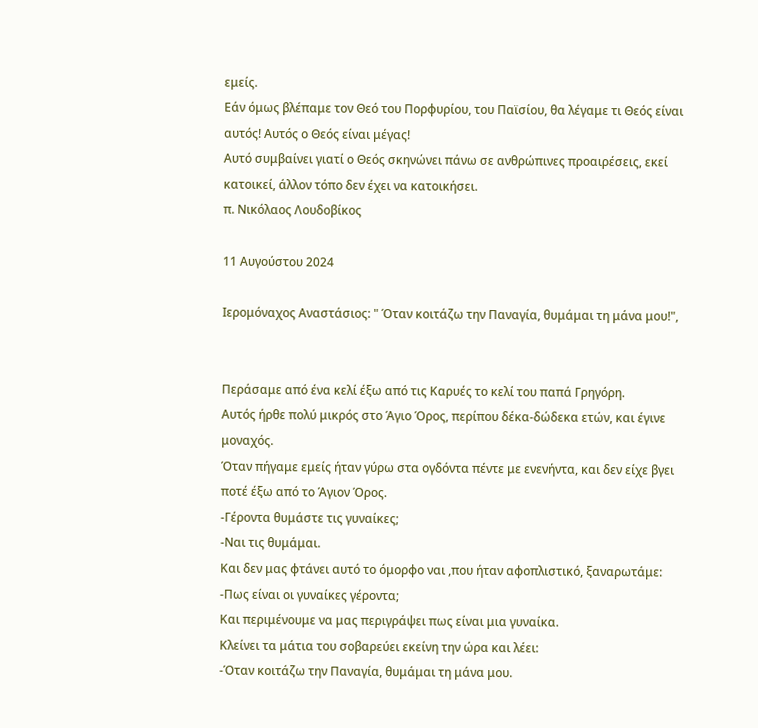εμείς.
Εάν όμως βλέπαμε τον Θεό του Πορφυρίου, του Παϊσίου, θα λέγαμε τι Θεός είναι αυτός! Αυτός ο Θεός είναι μέγας!
Αυτό συμβαίνει γιατί ο Θεός σκηνώνει πάνω σε ανθρώπινες προαιρέσεις, εκεί κατοικεί, άλλον τόπο δεν έχει να κατοικήσει.
π. Νικόλαος Λουδοβίκος

11 Αυγούστου 2024

Ιερομόναχος Αναστάσιος: " Όταν κοιτάζω την Παναγία, θυμάμαι τη μάνα μου!",


Περάσαμε από ένα κελί έξω από τις Καρυές το κελί του παπά Γρηγόρη.
Αυτός ήρθε πολύ μικρός στο Άγιο Όρος, περίπου δέκα-δώδεκα ετών, και έγινε μοναχός.
Όταν πήγαμε εμείς ήταν γύρω στα ογδόντα πέντε με ενενήντα, και δεν είχε βγει ποτέ έξω από το Άγιον Όρος.
-Γέροντα θυμάστε τις γυναίκες;
-Ναι τις θυμάμαι.
Και δεν μας φτάνει αυτό το όμορφο ναι ,που ήταν αφοπλιστικό, ξαναρωτάμε:
-Πως είναι οι γυναίκες γέροντα;
Και περιμένουμε να μας περιγράψει πως είναι μια γυναίκα.
Κλείνει τα μάτια του σοβαρεύει εκείνη την ώρα και λέει:
-Όταν κοιτάζω την Παναγία, θυμάμαι τη μάνα μου.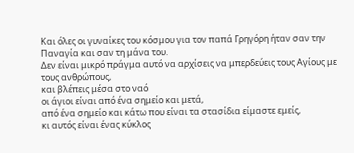Και όλες οι γυναίκες του κόσμου για τον παπά Γρηγόρη ήταν σαν την Παναγία και σαν τη μάνα του.
Δεν είναι μικρό πράγμα αυτό να αρχίσεις να μπερδεύεις τους Αγίους με τους ανθρώπους,
και βλέπεις μέσα στο ναό
οι άγιοι είναι από ένα σημείο και μετά,
από ένα σημείο και κάτω που είναι τα στασίδια είμαστε εμείς,
κι αυτός είναι ένας κύκλος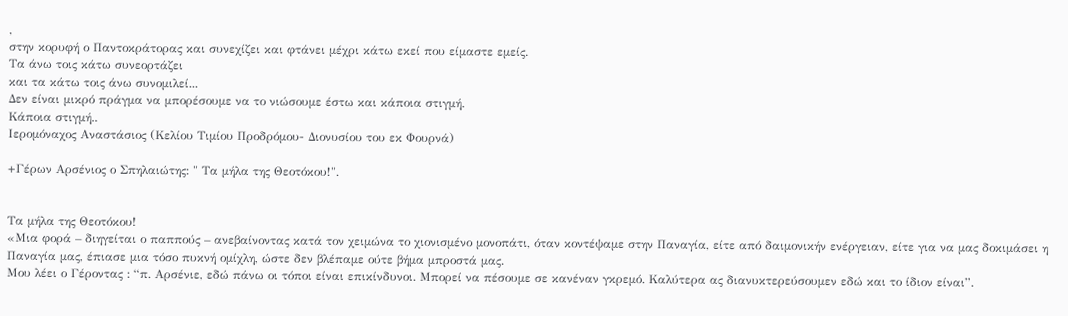,
στην κορυφή ο Παντοκράτορας και συνεχίζει και φτάνει μέχρι κάτω εκεί που είμαστε εμείς.
Τα άνω τοις κάτω συνεορτάζει
και τα κάτω τοις άνω συνομιλεί...
Δεν είναι μικρό πράγμα να μπορέσουμε να το νιώσουμε έστω και κάποια στιγμή.
Κάποια στιγμή..
Ιερομόναχος Αναστάσιος (Κελίου Τιμίου Προδρόμου- Διονυσίου του εκ Φουρνά)

+Γέρων Αρσένιος ο Σπηλαιώτης: " Τα μήλα της Θεοτόκου!".


Τα μήλα της Θεοτόκου!
«Μια φορά – διηγείται ο παππούς – ανεβαίνοντας κατά τον χειμώνα το χιονισμένο μονοπάτι, όταν κοντέψαμε στην Παναγία, είτε από δαιμονικήν ενέργειαν, είτε για να μας δοκιμάσει η Παναγία μας, έπιασε μια τόσο πυκνή ομίχλη, ώστε δεν βλέπαμε ούτε βήμα μπροστά μας.
Μου λέει ο Γέροντας : “π. Αρσένιε, εδώ πάνω οι τόποι είναι επικίνδυνοι. Μπορεί να πέσουμε σε κανέναν γκρεμό. Καλύτερα ας διανυκτερεύσουμεν εδώ και το ίδιον είναι”.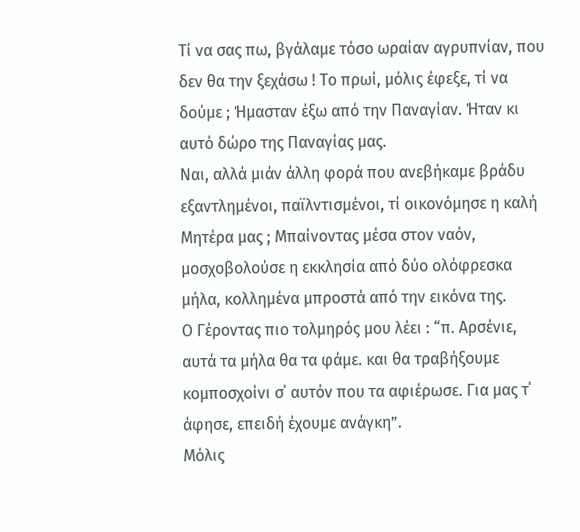Tί να σας πω, βγάλαμε τόσο ωραίαν αγρυπνίαν, που δεν θα την ξεχάσω ! Το πρωί, μόλις έφεξε, τί να δούμε ; Ήμασταν έξω από την Παναγίαν. Ήταν κι αυτό δώρο της Παναγίας μας.
Ναι, αλλά μιάν άλλη φορά που ανεβήκαμε βράδυ εξαντλημένοι, παϊλντισμένοι, τί οικονόμησε η καλή Μητέρα μας ; Μπαίνοντας μέσα στον ναόν, μοσχοβολούσε η εκκλησία από δύο ολόφρεσκα μήλα, κολλημένα μπροστά από την εικόνα της.
Ο Γέροντας πιο τολμηρός μου λέει : “π. Αρσένιε, αυτά τα μήλα θα τα φάμε. και θα τραβήξουμε κομποσχοίνι σ΄ αυτόν που τα αφιέρωσε. Για μας τ΄ άφησε, επειδή έχουμε ανάγκη”.
Μόλις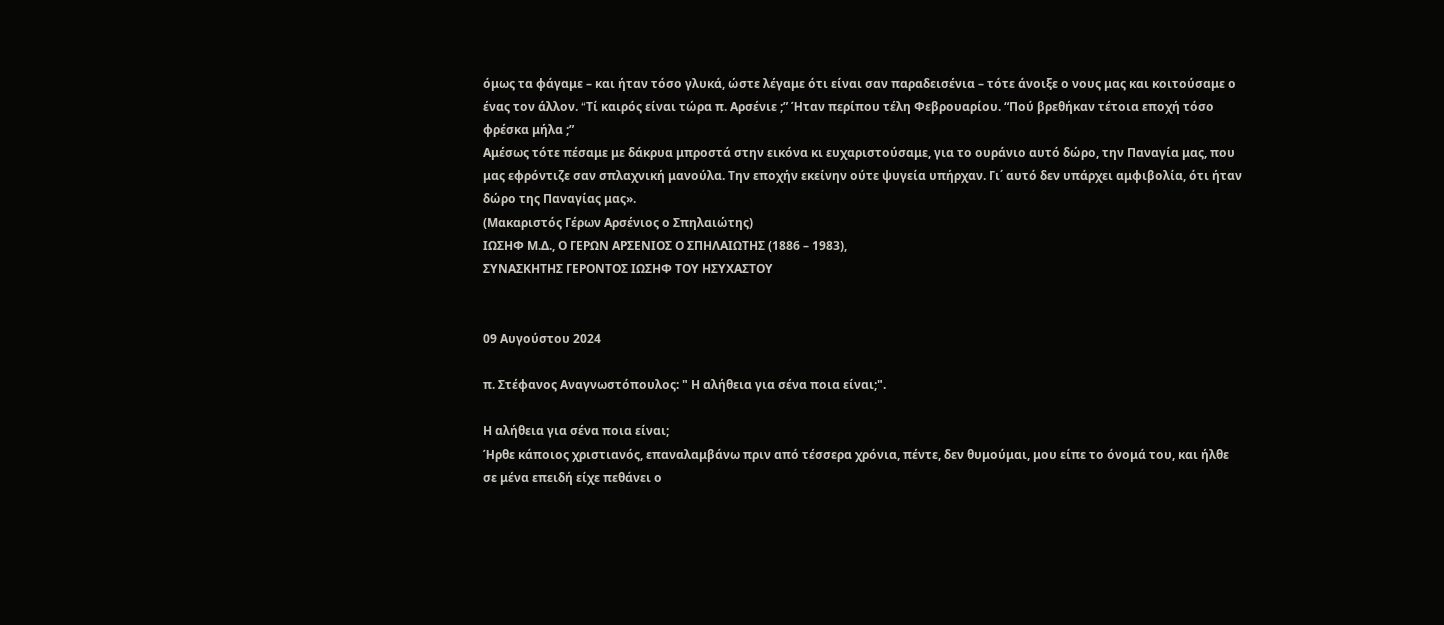όμως τα φάγαμε – και ήταν τόσο γλυκά, ώστε λέγαμε ότι είναι σαν παραδεισένια – τότε άνοιξε ο νους μας και κοιτούσαμε ο ένας τον άλλον. “Tί καιρός είναι τώρα π. Αρσένιε ;” Ήταν περίπου τέλη Φεβρουαρίου. “Πού βρεθήκαν τέτοια εποχή τόσο φρέσκα μήλα ;”
Αμέσως τότε πέσαμε με δάκρυα μπροστά στην εικόνα κι ευχαριστούσαμε, για το ουράνιο αυτό δώρο, την Παναγία μας, που μας εφρόντιζε σαν σπλαχνική μανούλα. Την εποχήν εκείνην ούτε ψυγεία υπήρχαν. Γι΄ αυτό δεν υπάρχει αμφιβολία, ότι ήταν δώρο της Παναγίας μας».
(Μακαριστός Γέρων Αρσένιος ο Σπηλαιώτης)
ΙΩΣΗΦ Μ.Δ., Ο ΓΕΡΩΝ ΑΡΣΕΝΙΟΣ Ο ΣΠΗΛΑΙΩΤΗΣ (1886 – 1983),
ΣΥΝΑΣΚΗΤΗΣ ΓΕΡΟΝΤΟΣ ΙΩΣΗΦ ΤΟΥ ΗΣΥΧΑΣΤΟΥ


09 Αυγούστου 2024

π. Στέφανος Αναγνωστόπουλος: " Η αλήθεια για σένα ποια είναι;".

Η αλήθεια για σένα ποια είναι;
Ήρθε κάποιος χριστιανός, επαναλαμβάνω πριν από τέσσερα χρόνια, πέντε, δεν θυμούμαι, μου είπε το όνομά του, και ήλθε σε μένα επειδή είχε πεθάνει ο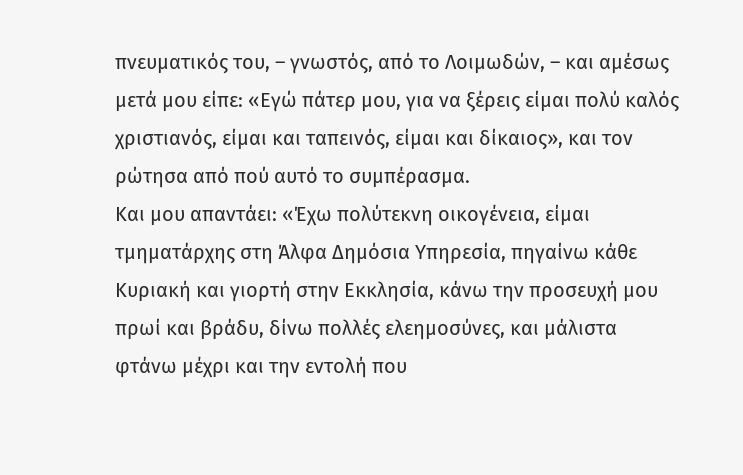πνευματικός του, – γνωστός, από το Λοιμωδών, – και αμέσως μετά μου είπε: «Εγώ πάτερ μου, για να ξέρεις είμαι πολύ καλός χριστιανός, είμαι και ταπεινός, είμαι και δίκαιος», και τον ρώτησα από πού αυτό το συμπέρασμα.
Και μου απαντάει: «Έχω πολύτεκνη οικογένεια, είμαι τμηματάρχης στη Άλφα Δημόσια Υπηρεσία, πηγαίνω κάθε Κυριακή και γιορτή στην Εκκλησία, κάνω την προσευχή μου πρωί και βράδυ, δίνω πολλές ελεημοσύνες, και μάλιστα φτάνω μέχρι και την εντολή που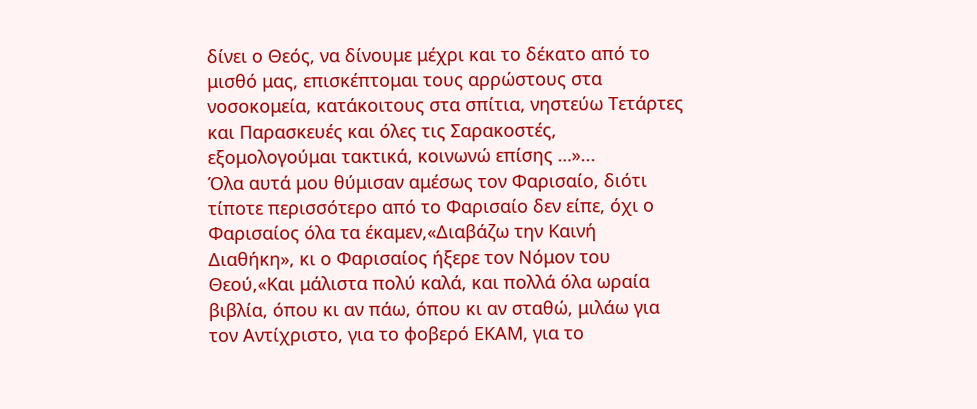δίνει ο Θεός, να δίνουμε μέχρι και το δέκατο από το μισθό μας, επισκέπτομαι τους αρρώστους στα νοσοκομεία, κατάκοιτους στα σπίτια, νηστεύω Τετάρτες και Παρασκευές και όλες τις Σαρακοστές, εξομολογούμαι τακτικά, κοινωνώ επίσης …»...
Όλα αυτά μου θύμισαν αμέσως τον Φαρισαίο, διότι τίποτε περισσότερο από το Φαρισαίο δεν είπε, όχι ο Φαρισαίος όλα τα έκαμεν,«Διαβάζω την Καινή Διαθήκη», κι ο Φαρισαίος ήξερε τον Νόμον του Θεού,«Και μάλιστα πολύ καλά, και πολλά όλα ωραία βιβλία, όπου κι αν πάω, όπου κι αν σταθώ, μιλάω για τον Αντίχριστο, για το φοβερό ΕΚΑΜ, για το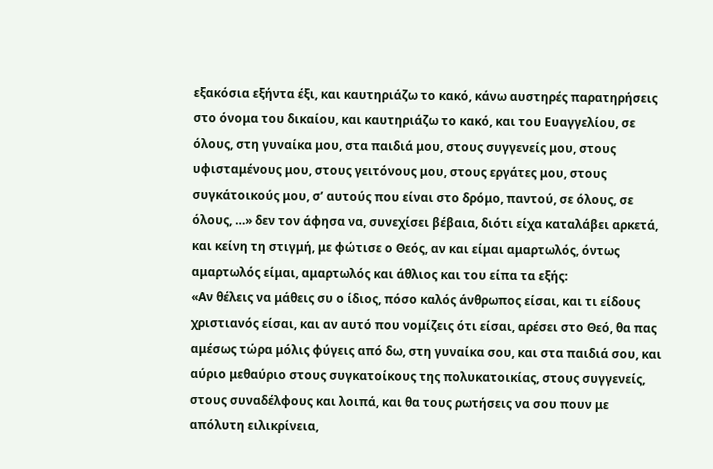εξακόσια εξήντα έξι, και καυτηριάζω το κακό, κάνω αυστηρές παρατηρήσεις στο όνομα του δικαίου, και καυτηριάζω το κακό, και του Ευαγγελίου, σε όλους, στη γυναίκα μου, στα παιδιά μου, στους συγγενείς μου, στους υφισταμένους μου, στους γειτόνους μου, στους εργάτες μου, στους συγκάτοικούς μου, σ’ αυτούς που είναι στο δρόμο, παντού, σε όλους, σε όλους, …» δεν τον άφησα να, συνεχίσει βέβαια, διότι είχα καταλάβει αρκετά, και κείνη τη στιγμή, με φώτισε ο Θεός, αν και είμαι αμαρτωλός, όντως αμαρτωλός είμαι, αμαρτωλός και άθλιος και του είπα τα εξής:
«Αν θέλεις να μάθεις συ ο ίδιος, πόσο καλός άνθρωπος είσαι, και τι είδους χριστιανός είσαι, και αν αυτό που νομίζεις ότι είσαι, αρέσει στο Θεό, θα πας αμέσως τώρα μόλις φύγεις από δω, στη γυναίκα σου, και στα παιδιά σου, και αύριο μεθαύριο στους συγκατοίκους της πολυκατοικίας, στους συγγενείς, στους συναδέλφους και λοιπά, και θα τους ρωτήσεις να σου πουν με απόλυτη ειλικρίνεια,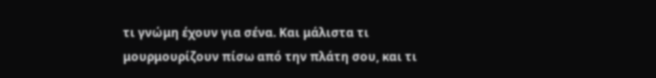τι γνώμη έχουν για σένα. Και μάλιστα τι μουρμουρίζουν πίσω από την πλάτη σου, και τι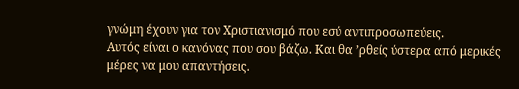γνώμη έχουν για τον Χριστιανισμό που εσύ αντιπροσωπεύεις.
Αυτός είναι ο κανόνας που σου βάζω. Και θα ’ρθείς ύστερα από μερικές μέρες να μου απαντήσεις.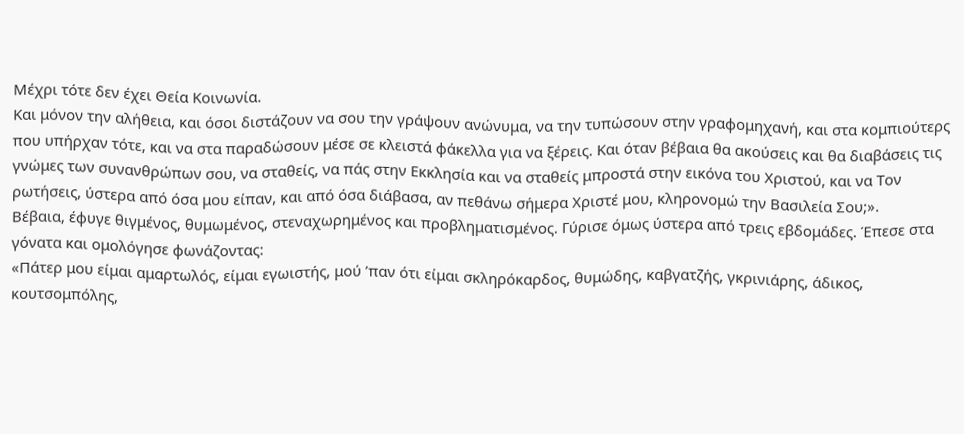Μέχρι τότε δεν έχει Θεία Κοινωνία.
Και μόνον την αλήθεια, και όσοι διστάζουν να σου την γράψουν ανώνυμα, να την τυπώσουν στην γραφομηχανή, και στα κομπιούτερς που υπήρχαν τότε, και να στα παραδώσουν μέσε σε κλειστά φάκελλα για να ξέρεις. Και όταν βέβαια θα ακούσεις και θα διαβάσεις τις γνώμες των συνανθρώπων σου, να σταθείς, να πάς στην Εκκλησία και να σταθείς μπροστά στην εικόνα του Χριστού, και να Τον ρωτήσεις, ύστερα από όσα μου είπαν, και από όσα διάβασα, αν πεθάνω σήμερα Χριστέ μου, κληρονομώ την Βασιλεία Σου;».
Βέβαια, έφυγε θιγμένος, θυμωμένος, στεναχωρημένος και προβληματισμένος. Γύρισε όμως ύστερα από τρεις εβδομάδες. Έπεσε στα γόνατα και ομολόγησε φωνάζοντας:
«Πάτερ μου είμαι αμαρτωλός, είμαι εγωιστής, μού ’παν ότι είμαι σκληρόκαρδος, θυμώδης, καβγατζής, γκρινιάρης, άδικος, κουτσομπόλης,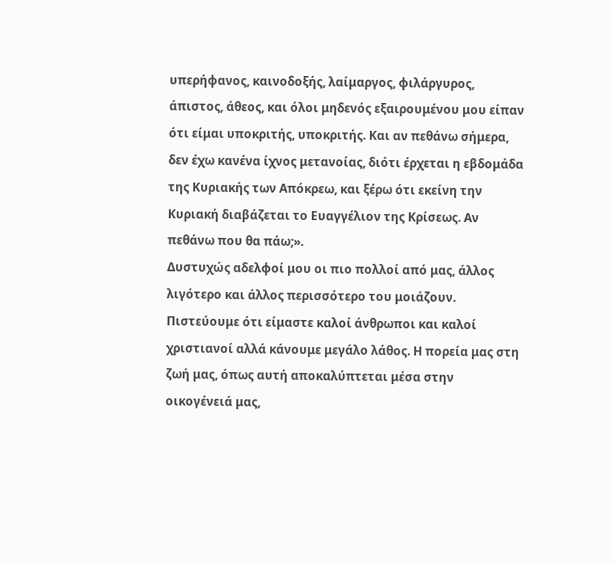υπερήφανος, καινοδοξής, λαίμαργος, φιλάργυρος, άπιστος, άθεος, και όλοι μηδενός εξαιρουμένου μου είπαν ότι είμαι υποκριτής, υποκριτής. Και αν πεθάνω σήμερα, δεν έχω κανένα ίχνος μετανοίας, διότι έρχεται η εβδομάδα της Κυριακής των Απόκρεω, και ξέρω ότι εκείνη την Κυριακή διαβάζεται το Ευαγγέλιον της Κρίσεως. Αν πεθάνω που θα πάω;».
Δυστυχώς αδελφοί μου οι πιο πολλοί από μας, άλλος λιγότερο και άλλος περισσότερο του μοιάζουν. Πιστεύουμε ότι είμαστε καλοί άνθρωποι και καλοί χριστιανοί αλλά κάνουμε μεγάλο λάθος. Η πορεία μας στη ζωή μας, όπως αυτή αποκαλύπτεται μέσα στην οικογένειά μας,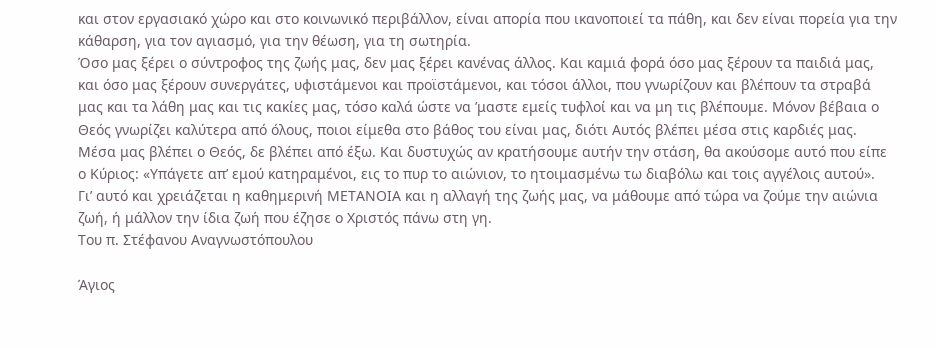και στον εργασιακό χώρο και στο κοινωνικό περιβάλλον, είναι απορία που ικανοποιεί τα πάθη, και δεν είναι πορεία για την κάθαρση, για τον αγιασμό, για την θέωση, για τη σωτηρία.
Όσο μας ξέρει ο σύντροφος της ζωής μας, δεν μας ξέρει κανένας άλλος. Και καμιά φορά όσο μας ξέρουν τα παιδιά μας, και όσο μας ξέρουν συνεργάτες, υφιστάμενοι και προϊστάμενοι, και τόσοι άλλοι, που γνωρίζουν και βλέπουν τα στραβά μας και τα λάθη μας και τις κακίες μας, τόσο καλά ώστε να ’μαστε εμείς τυφλοί και να μη τις βλέπουμε. Μόνον βέβαια ο Θεός γνωρίζει καλύτερα από όλους, ποιοι είμεθα στο βάθος του είναι μας, διότι Αυτός βλέπει μέσα στις καρδιές μας.
Μέσα μας βλέπει ο Θεός, δε βλέπει από έξω. Και δυστυχώς αν κρατήσουμε αυτήν την στάση, θα ακούσομε αυτό που είπε ο Κύριος: «Υπάγετε απ’ εμού κατηραμένοι, εις το πυρ το αιώνιον, το ητοιμασμένω τω διαβόλω και τοις αγγέλοις αυτού».
Γι’ αυτό και χρειάζεται η καθημερινή ΜΕΤΑΝΟΙΑ και η αλλαγή της ζωής μας, να μάθουμε από τώρα να ζούμε την αιώνια ζωή, ή μάλλον την ίδια ζωή που έζησε ο Χριστός πάνω στη γη.
Του π. Στέφανου Αναγνωστόπουλου

Άγιος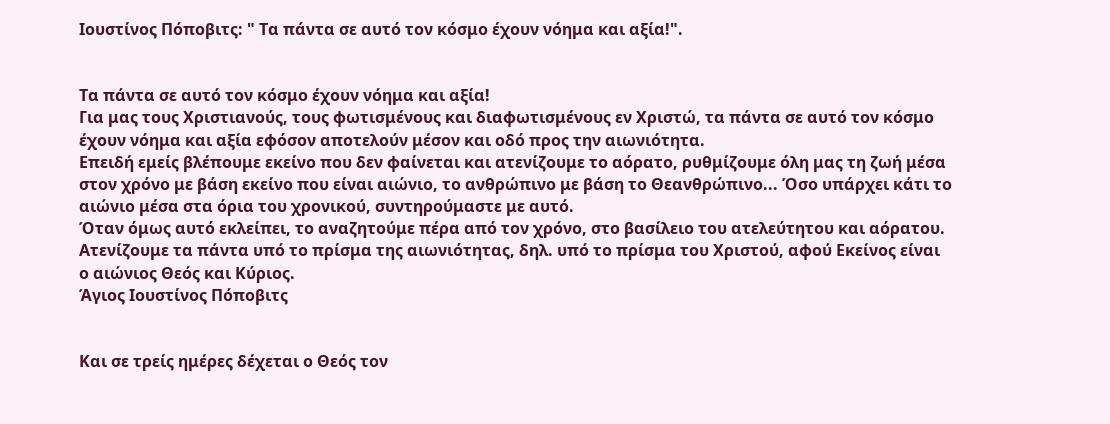Ιουστίνος Πόποβιτς: " Τα πάντα σε αυτό τον κόσμο έχουν νόημα και αξία!".


Τα πάντα σε αυτό τον κόσμο έχουν νόημα και αξία!
Για μας τους Χριστιανούς, τους φωτισμένους και διαφωτισμένους εν Χριστώ, τα πάντα σε αυτό τον κόσμο έχουν νόημα και αξία εφόσον αποτελούν μέσον και οδό προς την αιωνιότητα.
Επειδή εμείς βλέπουμε εκείνο που δεν φαίνεται και ατενίζουμε το αόρατο, ρυθμίζουμε όλη μας τη ζωή μέσα στον χρόνο με βάση εκείνο που είναι αιώνιο, το ανθρώπινο με βάση το Θεανθρώπινο... Όσο υπάρχει κάτι το αιώνιο μέσα στα όρια του χρονικού, συντηρούμαστε με αυτό.
Όταν όμως αυτό εκλείπει, το αναζητούμε πέρα από τον χρόνο, στο βασίλειο του ατελεύτητου και αόρατου. Ατενίζουμε τα πάντα υπό το πρίσμα της αιωνιότητας, δηλ. υπό το πρίσμα του Χριστού, αφού Εκείνος είναι ο αιώνιος Θεός και Κύριος.
Άγιος Ιουστίνος Πόποβιτς


Και σε τρείς ημέρες δέχεται ο Θεός τον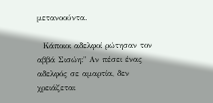μετανοούντα.

  Κάποιοι αδελφοί ρώτησαν τον αββά Σισώη:" Αν πέσει ένας αδελφός σε αμαρτία, δεν χρειάζεται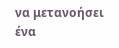να μετανοήσει ένα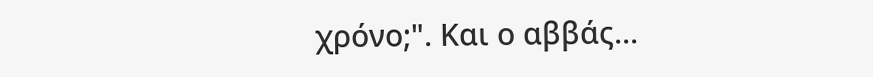χρόνο;". Και ο αββάς...